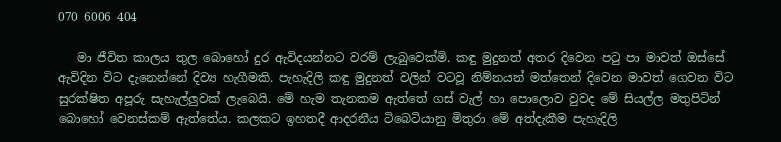070 6006 404

   මා ජීවිත කාලය තුල බොහෝ දුර ඇවිදයන්නට වරම් ලැබුවෙක්මි. කඳු මුදුනත් අතර දිවෙන ප‍ටු පා මාවත් ඔස්සේ ඇවිදින විට දැනෙන්නේ දිව්‍ය හැගීමකි. පැහැදිලි කඳු මුදුනත් වලින් වටවූ නිම්නයන් මත්තෙන් දිවෙන මාවත් ගෙවන විට සුරක්ෂිත අපූරු සැහැල්ලුවක් ලැබෙයි. මේ හැම තැනකම ඇත්තේ ගස් වැල් හා පොලොව වුවද මේ සියල්ල මතුපිටින් බොහෝ වෙනස්කම් ඇත්තේය. කලකට ඉහතදී ආදරනීය ටිබෙටියානු මිතුරා මේ අත්දැකීම පැහැදිලි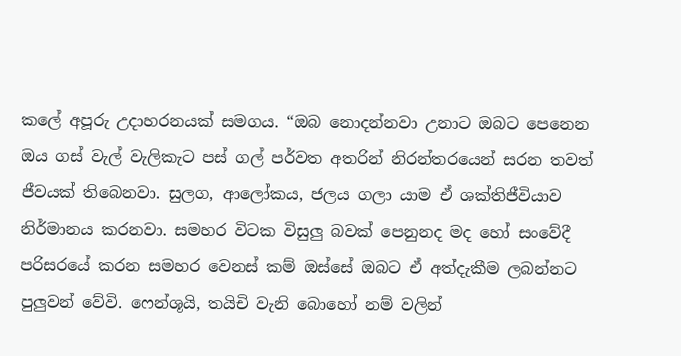කලේ අපූරු උදාහරනයක් සමගය. “ඔබ නොදන්නවා උනාට ඔබට පෙනෙන ඔය ගස් වැල් වැලිකැට පස් ගල් පර්වත අතරින් නිරන්තරයෙන් සරන තවත් ජීවයක් තිබෙනවා. සුලග, ආලෝකය, ජලය ගලා යාම ඒ ශක්තිජීවියාව නිර්මානය කරනවා. සමහර විටක විසුලු බවක් පෙනුනද මද හෝ සංවේදී පරිසරයේ කරන සමහර වෙනස් කම් ඔස්සේ ඔබට ඒ අත්දැකීම ලබන්නට පුලුවන් වේවි. ෆෙන්ශූයි, තයිචි වැනි බොහෝ නම් වලින්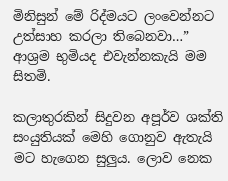මිනිසුන් මේ රිද්මයට ලංවෙන්නට උත්සාහ කරලා තිබෙනවා…” ආශ්‍රම භුමියද එවැන්නකැයි මම සිතමි.

කලාතුරකින් සිදුවන අපූර්ව ශක්ති සංයුතියක් මෙහි ගොනුව ඇතැයි මට හැගෙන සුලුය. ලොව නෙක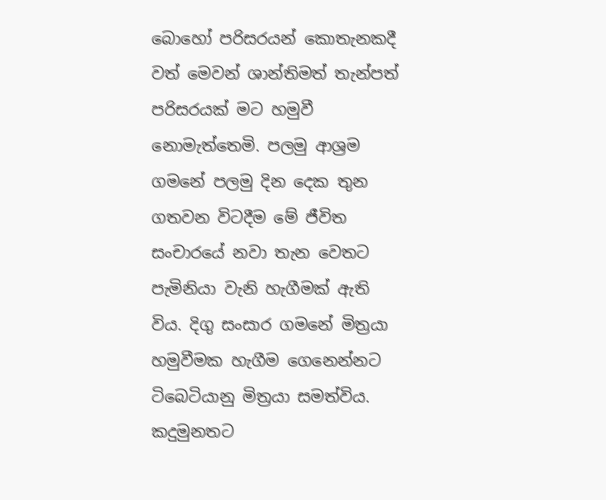බොහෝ පරිසරයන් කොතැනකදී වත් මෙවන් ශාන්තිමත් තැන්පත් පරිසරයක් මට හමුවී නොමැත්තෙමි. පලමු ආශ්‍රම ගමනේ පලමු දින දෙක තුන ගතවන විටදීම මේ ජීවිත සංචාරයේ නවා තැන වෙතට පැමිනියා වැනි හැගීමක් ඇති විය. දිගු සංසාර ගමනේ මිත්‍රයා හමුවීමක හැගීම ගෙනෙන්නට ටිබෙටියානු මිත්‍රයා සමත්විය. කදුමුනතට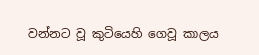වන්නට වූ කුටියෙහි ගෙවූ කාලය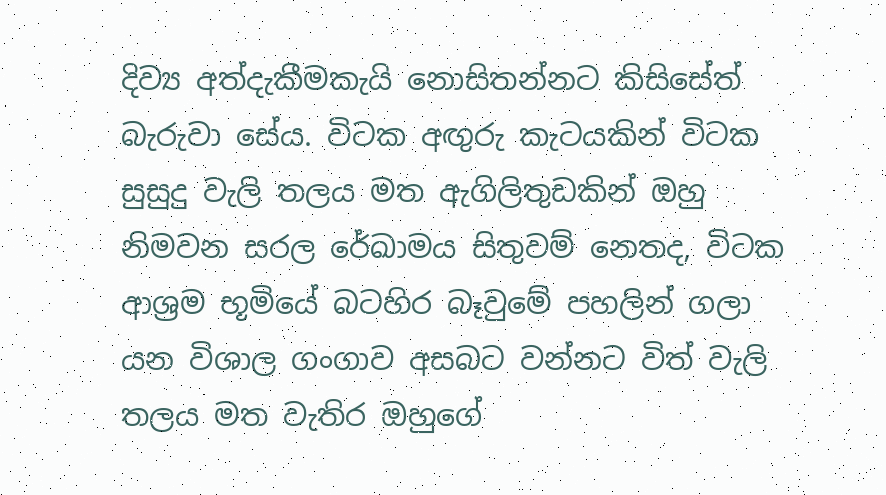දිව්‍ය අත්දැකීමකැයි නොසිතන්නට කිසිසේත් බැරුවා සේය. විටක අඟුරු කැටයකින් විටක සුසුදු වැලි තලය මත ඇගිලිතුඩකින් ඔහු නිමවන සරල රේඛාමය සිතුවම් නෙතද, විටක ආශ්‍රම භූමියේ බටහිර බෑවුමේ පහලින් ගලා යන විශාල ගංගාව අසබට වන්නට විත් වැලි තලය මත වැතිර ඔහුගේ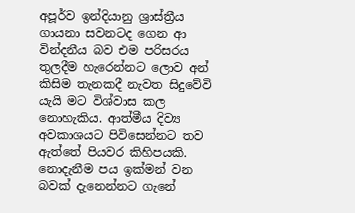අපූර්ව ඉන්දියානු ශ්‍රාස්ත්‍රීය ගායනා සවනටද ගෙන ආ වින්දනීය බව එම පරිසරය තුලදීම හැරෙන්නට ලොව අන් කිසිම තැනකදී නැවත සිදුවේවි යැයි මට විශ්වාස කල නොහැකිය. ආත්මීය දිව්‍ය අවකාශයට පිවිසෙන්නට තව ඇත්තේ පියවර කිහිපයකි. නොදැනීම පය ඉක්මන් වන බවක් දැනෙන්නට ගැනේ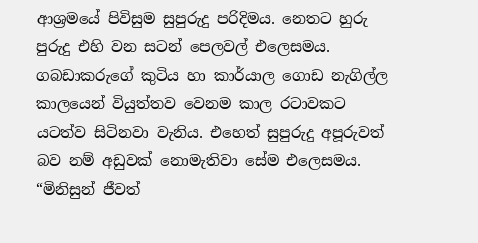ආශ්‍රමයේ පිවිසුම සුපුරුදු පරිදිමය. නෙතට හුරු පුරුදු එහි වන සටන් පෙලවල් එලෙසමය. ගබඩාකරුගේ කුටිය හා කාර්යාල ගොඩ නැගිල්ල කාලයෙන් වියුත්තව වෙනම කාල රටාවකට යටත්ව සිටිනවා වැනිය. එහෙත් සුපුරුදු අපූරුවත් බව නම් අඩුවක් නොමැතිවා සේම එලෙසමය. “මිනිසුන් ජීවත්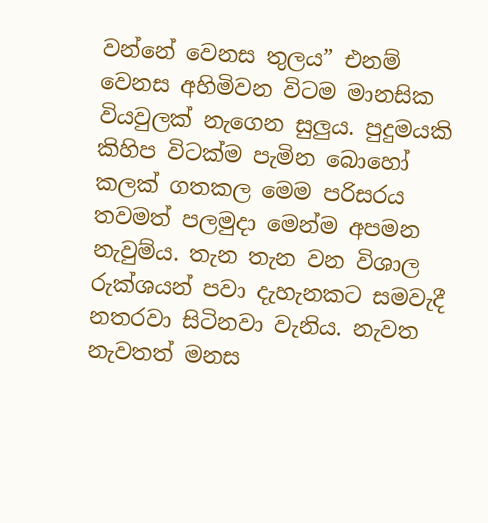වන්නේ වෙනස තුලය” එනම් වෙනස අහිමිවන විටම මානසික වියවුලක් නැගෙන සුලුය. පුදුමයකි කිහිප විටක්ම පැමින බොහෝ කලක් ගතකල මෙම පරිසරය තවමත් පලමුදා මෙන්ම අපමන නැවුම්ය. තැන තැන වන විශාල රුක්ශයන් පවා දැහැනකට සමවැදී නතරවා සිටිනවා වැනිය. නැවත නැවතත් මනස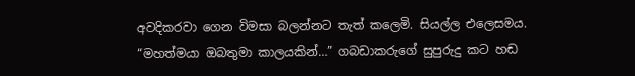අවදිකරවා ගෙන විමසා බලන්නට තැත් කලෙමි. සියල්ල එලෙසමය.
“මහත්මයා ඔබතුමා කාලයකින්…” ගබඩාකරුගේ සුපුරුදු කට හඬ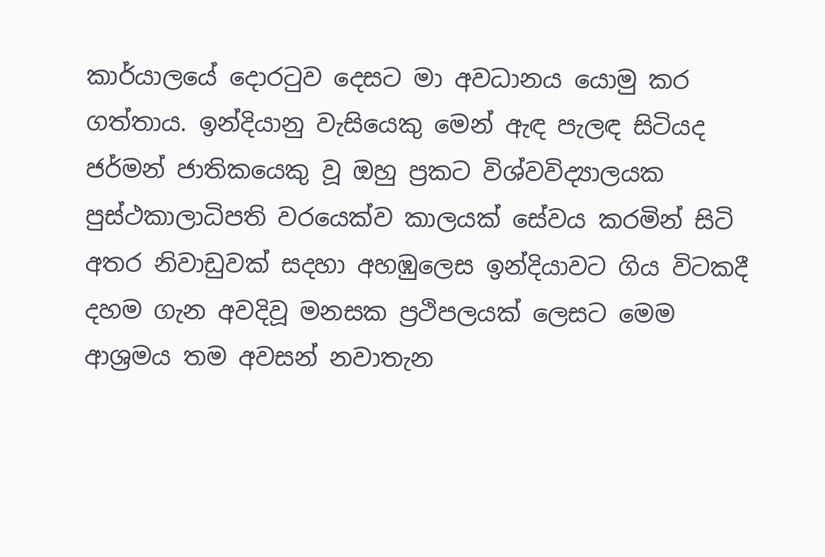කාර්යාලයේ දොර‍ටුව දෙසට මා අවධානය යොමු කර ගත්තාය. ඉන්දියානු වැසියෙකු මෙන් ඇඳ පැලඳ සිටියද ජර්මන් ජාතිකයෙකු වූ ඔහු ප්‍රකට විශ්වවිද්‍යාලයක පුස්ථකාලාධිපති වරයෙක්ව කාලයක් සේවය කරමින් සිටි අතර නිවාඩුවක් සදහා අහඹුලෙස ඉන්දියාවට ගිය විටකදී දහම ගැන අවදිවූ මනසක ප්‍රථිපලයක් ලෙසට මෙම ආශ්‍රමය තම අවසන් නවාතැන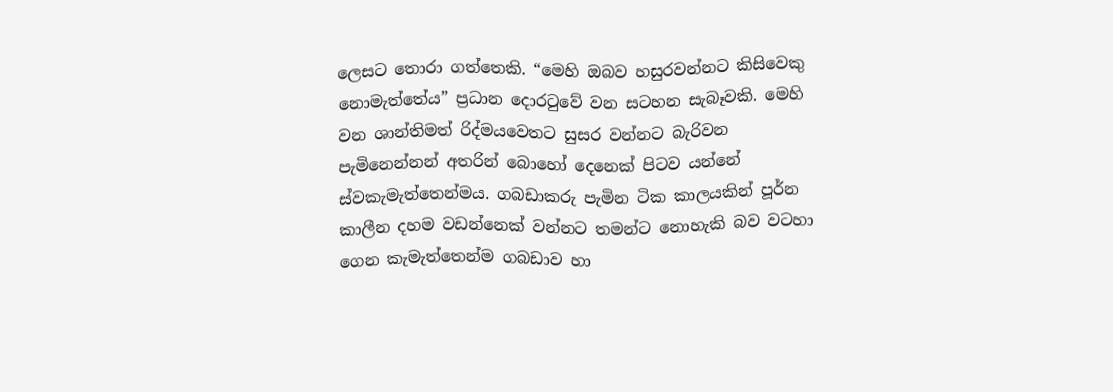ලෙසට තොරා ගත්තෙකි. “මෙහි ඔබව හසුරවන්නට කිසිවෙකු නොමැත්තේය” ප්‍රධාන දොර‍ටුවේ වන සටහන සැබෑවකි. මෙහි වන ශාන්තිමත් රිද්මයවෙතට සුසර වන්නට බැරිවන පැමිනෙන්නන් අතරින් බොහෝ දෙනෙක් පිටව යන්නේ ස්වකැමැත්තෙන්මය. ගබඩාකරු පැමින ටික කාලයකින් පූර්න කාලීන දහම වඩන්නෙක් වන්නට තමන්ට නොහැකි බව වටහා ගෙන කැමැත්තෙන්ම ගබඩාව හා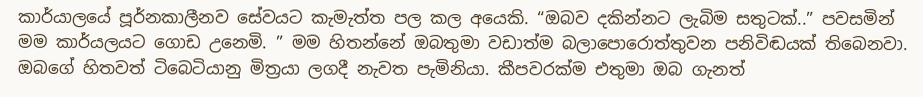කාර්යාලයේ පූර්නකාලීනව සේවයට කැමැත්ත පල කල අයෙකි. “ඔබව දකින්නට ලැබිම සතුටක්..” පවසමින් මම කාර්යලයට ගොඩ උනෙමි. ” මම හිතන්නේ ඔබතුමා වඩාත්ම බලාපොරොත්තුවන පනිවිඬයක් තිබෙනවා. ඔබගේ හිතවත් ටිබෙටියානු මිත්‍රයා ලගදී නැවත පැමිනියා. කීපවරක්ම එතුමා ඔබ ගැනත්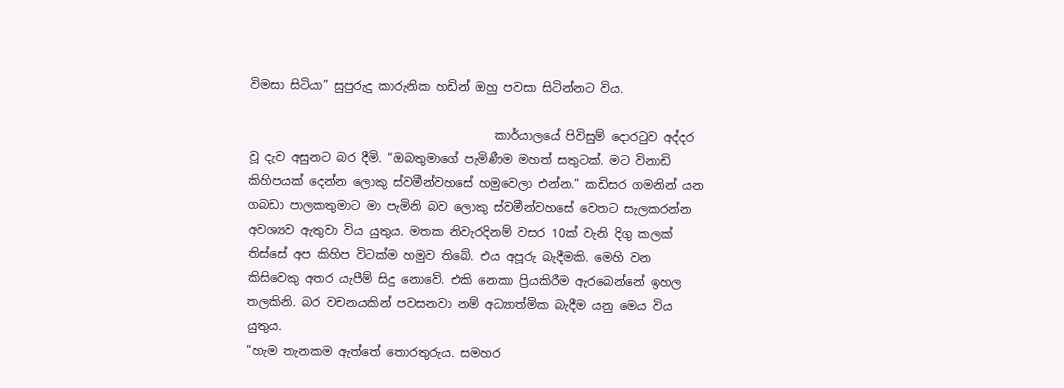විමසා සිටියා” සුපුරුදු කාරුනික හඩින් ඔහු පවසා සිටින්නට විය.

                                         කාර්යාලයේ පිවිසුම් දොර‍ටුව අද්දර වූ දැව අසුනට බර දීමි. “ඔබතුමාගේ පැමිණීම මහත් සතුටක්. මට විනාඩි කිහිපයක් දෙන්න ලොකු ස්වමීන්වහසේ හමුවෙලා එන්න.” කඩිසර ගමනින් යන ගබඩා පාලකතුමාට මා පැමිනි බව ලොකු ස්වමීන්වහසේ වෙතට සැලකරන්න අවශ්‍යව ඇතුවා විය යුතුය. මතක නිවැරදිනම් වසර 10ක් වැනි දිගු කලක් තිස්සේ අප කිහිප විටක්ම හමුව තිබේ. එය අපූරු බැදීමකි. මෙහි වන කිසිවෙකු අතර යැපීම් සිදු නොවේ. එකි නෙකා ප්‍රියකිරීම ඇරබෙන්නේ ඉහල තලකිනි. බර වචනයකින් පවසනවා නම් අධ්‍යාත්මික බැදීම යනු මෙය විය යුතුය.
“හැම තැනකම ඇත්තේ තොරතුරුය. සමහර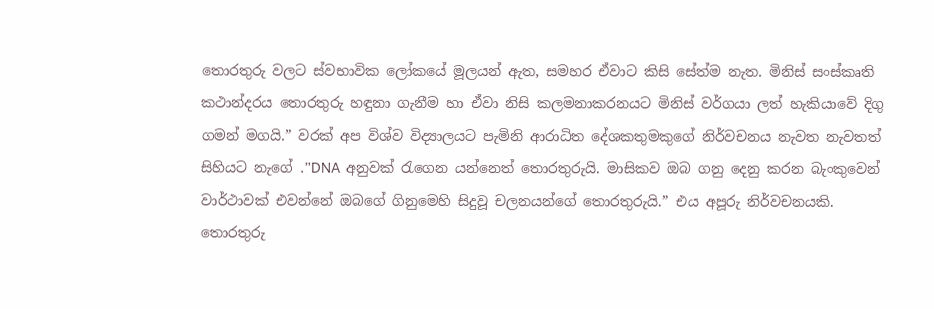තොරතුරු වලට ස්වභාවික ලෝකයේ මූලයන් ඇත, සමහර ඒවාට කිසි සේත්ම නැත. මිනිස් සංස්කෘති කථාන්දරය තොරතුරු හඳුනා ගැනීම හා ඒවා නිසි කලමනාකරනයට මිනිස් වර්ගයා ලත් හැකියාවේ දිගු ගමන් මගයි.” වරක් අප විශ්ව විද්‍යාලයට පැමිනි ආරාධිත දේශකතුමකුගේ නිර්වචනය නැවත නැවතත් සිහියට නැගේ .”DNA අනුවක් ‍රැගෙන යන්නෙත් තොරතුරුයි. මාසිකව ඔබ ගනු දෙනු කරන බැංකුවෙන් වාර්ථාවක් එවන්නේ ඔබගේ ගිනුමෙහි සිදුවූ චලනයන්ගේ තොරතුරුයි.” එය අපූරු නිර්වචනයකි. තොරතුරු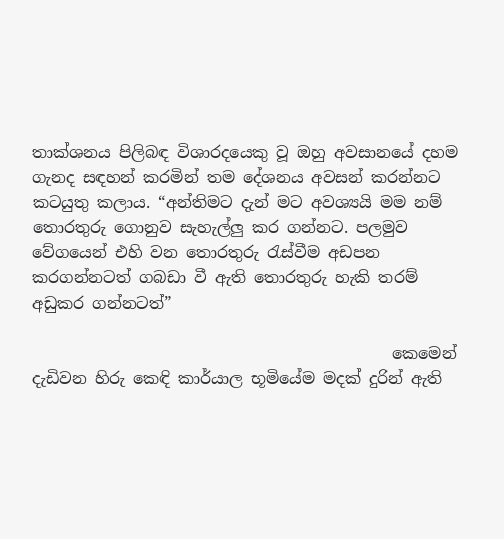තාක්ශනය පිලිබඳ විශාරදයෙකු වූ ඔහු අවසානයේ දහම ගැනද සඳහන් කරමින් තම දේශනය අවසන් කරන්නට කටයුතු කලාය. “අන්තිමට දැන් මට අවශ්‍යයි මම නම් තොරතුරු ගොනුව සැහැල්ලු කර ගන්නට. පලමුව වේගයෙන් එහි වන තොරතුරු ‍රැස්වීම අඩපන කරගන්නටත් ගබඩා වී ඇති තොරතුරු හැකි තරම් අඩුකර ගන්නටත්”

                                             කෙමෙන් දැඩිවන හිරු කෙඳි කාර්යාල භූමියේම මදක් දුරින් ඇති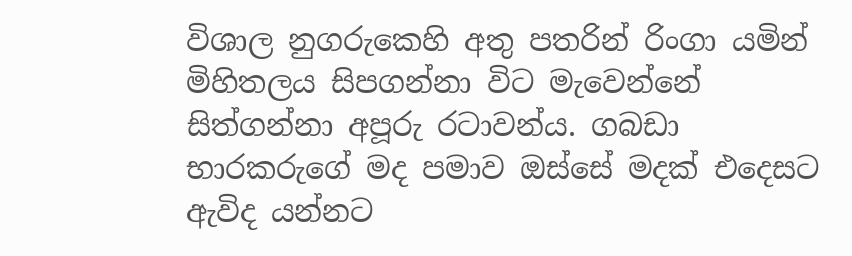විශාල නුගරුකෙහි අතු පතරින් රිංගා යමින් මිහිතලය සිපගන්නා විට මැවෙන්නේ සිත්ගන්නා අපූරු රටාවන්ය. ගබඩා භාරකරුගේ මද පමාව ඔස්සේ මදක් එදෙසට ඇවිද යන්නට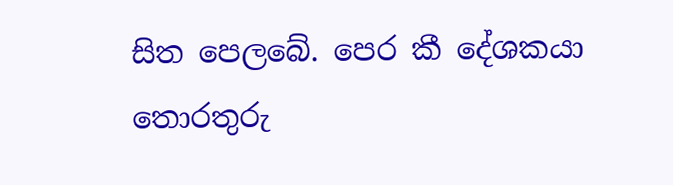සිත පෙලබේ. පෙර කී දේශකයා තොරතුරු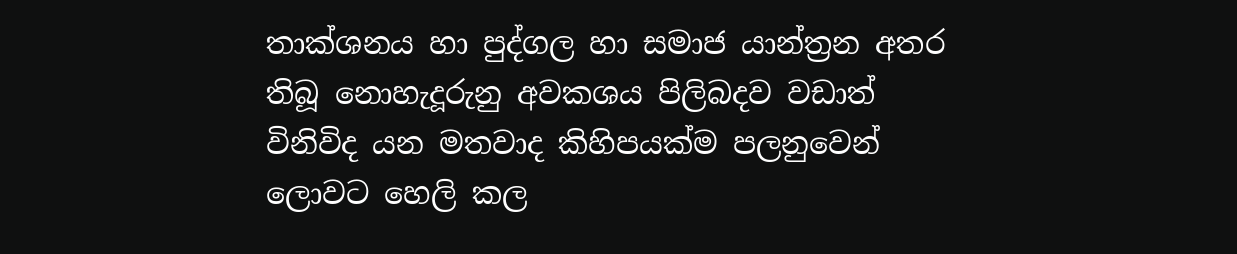තාක්ශනය හා පුද්ගල හා සමාජ යාන්ත්‍රන අතර තිබූ නොහැදූරුනු අවකශය පිලිබදව වඩාත් විනිවිද යන මතවාද කිහිපයක්ම පලනුවෙන් ලොවට හෙලි කල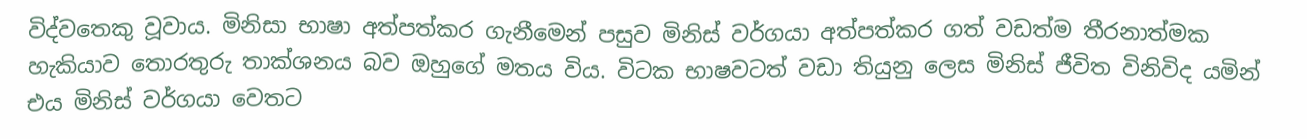විද්වතෙකු වූවාය. මිනිසා භාෂා අත්පත්කර ගැනීමෙන් පසුව මිනිස් වර්ගයා අත්පත්කර ගත් වඩත්ම තීරනාත්මක හැකියාව තොරතුරු තාක්ශනය බව ඔහුගේ මතය විය. විටක භාෂවටත් වඩා තියුනු ලෙස මිනිස් ජීවිත විනිවිද යමින් එය මිනිස් වර්ගයා වෙතට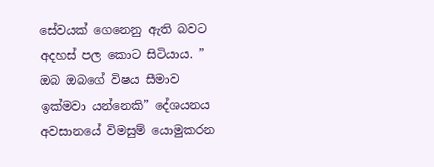සේවයක් ගෙනෙනු ඇති බවට අදහස් පල කොට සිටියාය. ” ඔබ ඔබගේ විෂය සීමාව ඉක්මවා යන්නෙකි” දේශයනය අවසානයේ විමසුම් යොමුකරන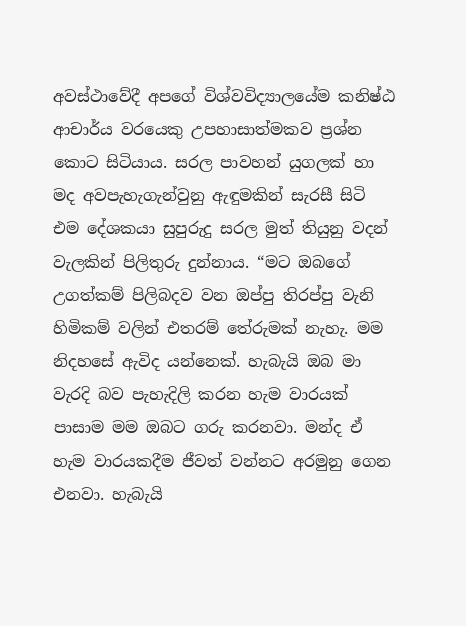අවස්ථාවේදී අපගේ විශ්වවිද්‍යාලයේම කනිෂ්ඨ ආචාර්ය වරයෙකු උපහාසාත්මකව ප්‍රශ්න කොට සිටියාය. සරල පාවහන් යුගලක් හා මද අවපැහැගැන්වුනු ඇඳුමකින් සැරසී සිටි එම දේශකයා සුපුරුදු සරල මුත් තියුනු වදන් වැලකින් පිලිතුරු දුන්නාය. “මට ඔබගේ උගත්කම් පිලිබදව වන ඔප්පු තිරප්පු වැනි හිමිකම් වලින් එතරම් තේරුමක් නැහැ. මම නිදහසේ ඇවිද යන්නෙක්. හැබැයි ඔබ මා වැරදි බව පැහැදිලි කරන හැම වාරයක් පාසාම මම ඔබට ගරු කරනවා. මන්ද ඒ හැම වාරයකදීම ජීවත් වන්නට අරමුනු ගෙන එනවා. හැබැයි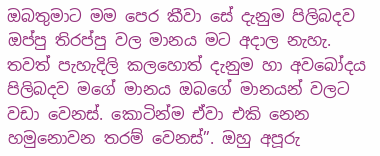ඔබතුමාට මම පෙර කීවා සේ දැනුම පිලිබදව ඔප්පු තිරප්පු වල මානය මට අදාල නැහැ. තවත් පැහැදිලි කලහොත් දැනුම හා අවබෝදය පිලිබදව මගේ මානය ඔබගේ මානයන් වලට වඩා වෙනස්. කොටින්ම ඒවා එකි නෙන හමුනොවන තරම් වෙනස්”. ඔහු අපූරු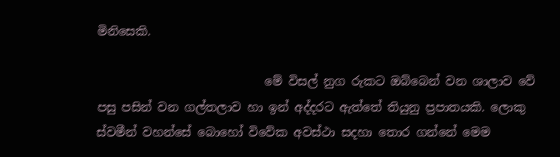මිනිසෙකි.

                            මේ විසල් නුග රුකට ඔබ්බෙන් වන ශාලාව වේ පසු පසින් වන ගල්තලාව හා ඉන් අද්දරට ඇත්තේ තියුනු ප්‍රපාතයකි. ලොකු ස්වමීන් වහන්සේ බොහෝ විවේක අවස්ථා සදහා තොර ගන්නේ මෙම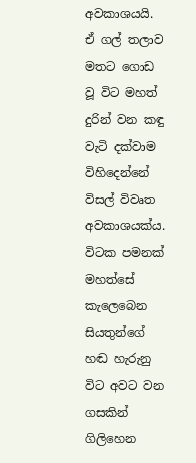අවකාශයයි. ඒ ගල් තලාව මතට ගොඩ වූ විට මහත් දුරින් වන කඳු වැටි දක්වාම විහිදෙන්නේ විසල් විවෘත අවකාශයක්ය. විටක පමනක් මහත්සේ කැලෙබෙන සියතුන්ගේ හඬ හැරුනු විට අවට වන ගසකින් ගිලිහෙන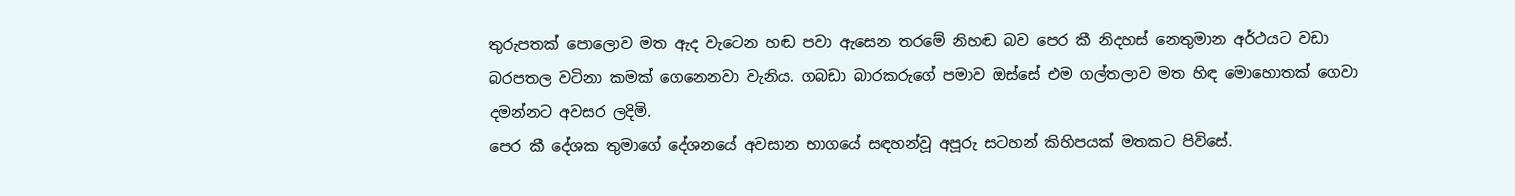තුරුපතක් පොලොව මත ඇද වැටෙන හඬ පවා ඇසෙන තරමේ නිහඬ බව පෙර කී නිදහස් නෙතුමාන අර්ථයට වඩා බරපතල වටිනා කමක් ගෙනෙනවා වැනිය. ගබඩා බාරකරුගේ පමාව ඔස්සේ එම ගල්තලාව මත හිඳ මොහොතක් ගෙවා දමන්නට අවසර ලදිමි.
පෙර කී දේශක තුමාගේ දේශනයේ අවසාන භාගයේ සඳහන්වූ අපූරු සටහන් කිහිපයක් මතකට පිවිසේ.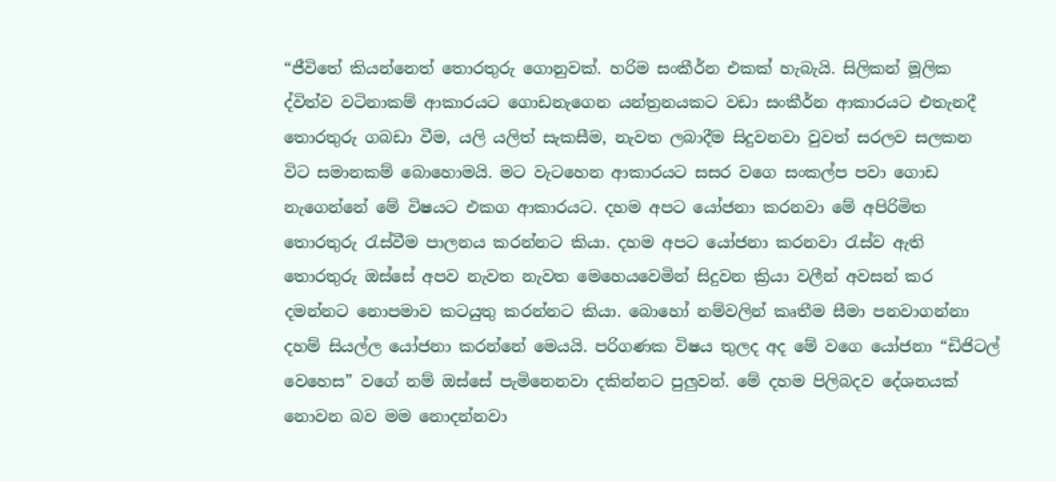“ජීවිතේ කියන්නෙත් තොරතුරු ගොනුවක්. හරිම සංකීර්න එකක් හැබැයි. සිලිකන් මූලික ද්විත්ව වටිනාකම් ආකාරයට ගොඩනැගෙන යන්ත්‍රනයකට වඩා සංකීර්න ආකාරයට එතැනදී තොරතුරු ගබඩා වීම, යලි යලිත් සැකසීම, නැවත ලබාදීම සිදුවනවා වුවත් සරලව සලකන විට සමානකම් බොහොමයි. මට වැටහෙන ආකාරයට සසර වගෙ සංකල්ප පවා ගොඩ නැගෙන්නේ මේ විෂයට එකග ආකාරයට. දහම අපට යෝජනා කරනවා මේ අපිරිමිත තොරතුරු ‍රැස්වීම පාලනය කරන්නට කියා. දහම අපට යෝජනා කරනවා ‍රැස්ව ඇති තොරතුරු ඔස්සේ අපව නැවත නැවත මෙහෙයවෙමින් සිදුවන ක්‍රියා වලීන් අවසන් කර දමන්නට නොපමාව කටයුතු කරන්නට කියා. බොහෝ නම්වලින් කෘතීම සීමා පනවාගන්නා දහම් සියල්ල යෝජනා කරන්නේ මෙයයි. පරිගණක විෂය තුලද අද මේ වගෙ යෝජනා “ඩිජිටල් වෙහෙස” වගේ නම් ඔස්සේ පැමිනෙනවා දකින්නට පුලුවන්. මේ දහම පිලිබදව දේශනයක් නොවන බව මම නොදන්නවා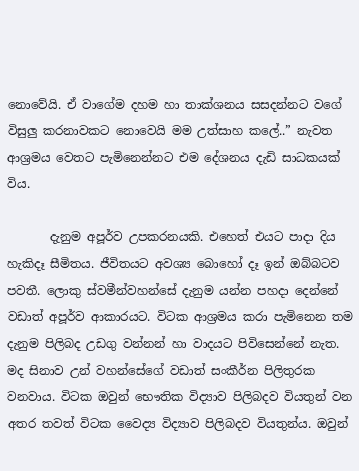නොවේයි. ඒ වාගේම දහම හා තාක්ශනය සසදන්නට වගේ විසුලු කරනාවකට නොවෙයි මම උත්සාහ කලේ..” නැවත ආශ්‍රමය වෙතට පැමිනෙන්නට එම දේශනය දැඩි සාධකයක් විය.

       දැනුම අපූර්ව උපකරනයකි. එහෙත් එයට පාදා දිය හැකිදෑ සීමිතය. ජීවිතයට අවශ්‍ය බොහෝ දෑ ඉන් ඔබ්බටව පවතී. ලොකු ස්වමීන්වහන්සේ දැනුම යන්න පහදා දෙන්නේ වඩාත් අපූර්ව ආකාරයට. විටක ආශ්‍රමය කරා පැමිනෙන තම දැනුම පිලිබද උඩගු වන්නන් හා වාදයට පිවිසෙන්නේ නැත. මද සිනාව උන් වහන්සේගේ වඩාත් සංකීර්න පිලිතුරක වනවාය. විටක ඔවුන් භෞතික විද්‍යාව පිලිබදව වියතුන් වන අතර තවත් විටක වෛද්‍ය විද්‍යාව පිලිබදව වියතුන්ය. ඔවුන්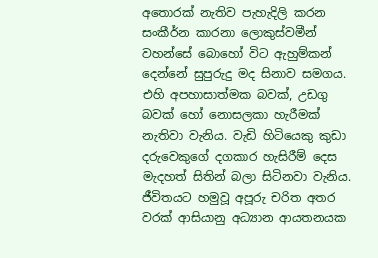අතොරක් නැතිව පැහැදිලි කරන සංකීර්න කාරනා ලොකුස්වමීන් වහන්සේ බොහෝ විට ඇහුම්කන් දෙන්නේ සුපුරුදු මද සිනාව සමගය. එහි අපහාසාත්මක බවක්, උඩගු බවක් හෝ නොසලකා හැරීමක් නැතිවා වැනිය. වැඩි හිටියෙකු කුඩා දරුවෙකුගේ දගකාර හැසිරීම් දෙස මැදහත් සිතින් බලා සිටිනවා වැනිය.
ජීවිතයට හමුවූ අපූරු චරිත අතර වරක් ආසියානු අධ්‍යාන ආයතනයක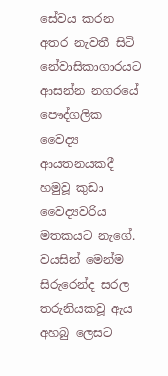සේවය කරන අතර නැවතී සිටි නේවාසිකාගාරයට ආසන්න නගරයේ පෞද්ගලික වෛද්‍ය ආයතනයකදී හමුවූ කුඩා වෛද්‍යවරිය මතකයට නැගේ. වයසින් මෙන්ම සිරුරෙන්ද සරල තරුනියකවූ ඇය අහබු ලෙසට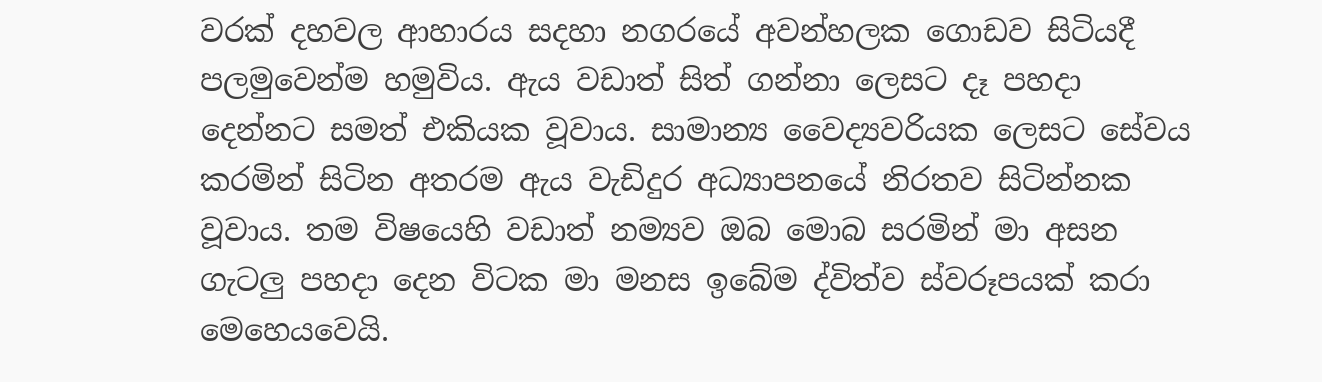වරක් දහවල ආහාරය සදහා නගරයේ අවන්හලක ගොඩව සිටියදී පලමුවෙන්ම හමුවිය. ඇය වඩාත් සිත් ගන්නා ලෙසට දෑ පහදා දෙන්නට සමත් එකියක වූවාය. සාමාන්‍ය වෛද්‍යවරියක ලෙසට සේවය කරමින් සිටින අතරම ඇය වැඩිදුර අධ්‍යාපනයේ නිරතව සිටින්නක වූවාය. තම විෂයෙහි වඩාත් නම්‍යව ඔබ මොබ සරමින් මා අසන ගැටලු පහදා දෙන විටක මා මනස ඉබේම ද්විත්ව ස්වරූපයක් කරා මෙහෙයවෙයි.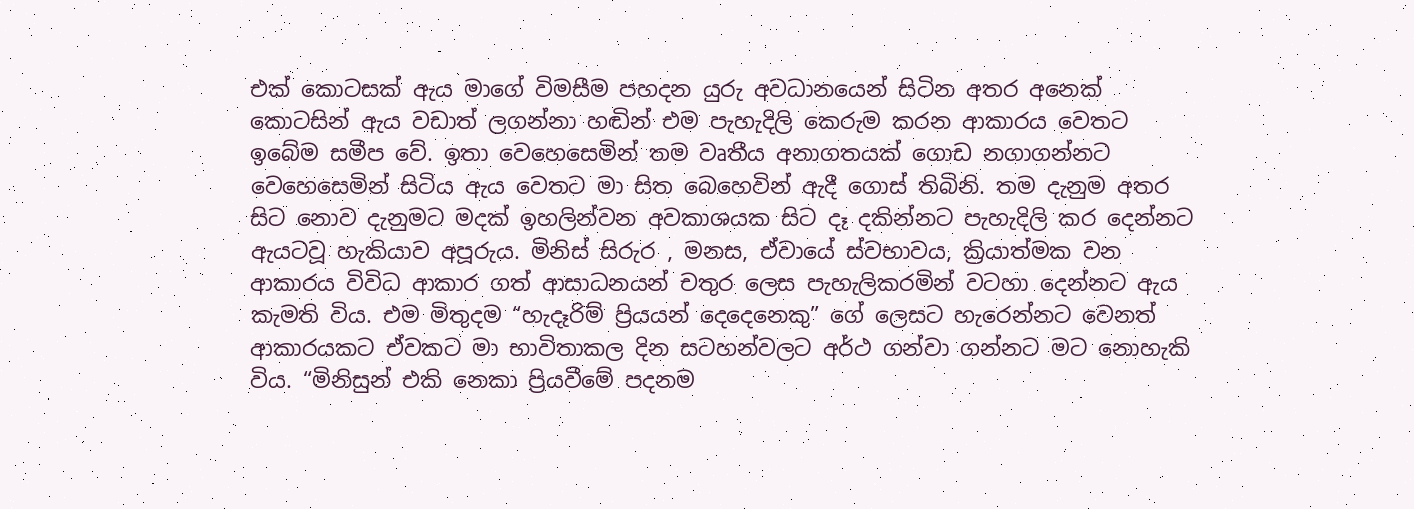එක් කොටසක් ඇය මාගේ විමසීම පහදන යුරු අවධානයෙන් සිටින අතර අනෙක් කොටසින් ඇය වඩාත් ලගන්නා හඬින් එම පැහැදිලි කෙරුම කරන ආකාරය වෙතට ඉබේම සමීප වේ. ඉතා වෙහෙසෙමින් තම වෘතීය අනාගතයක් ගොඩ නගාගන්නට වෙහෙසෙමින් සිටිය ඇය වෙතට මා සිත බෙහෙවින් ඇදී ගොස් තිබිනි. තම දැනුම අතර සිට නොව දැනුමට මදක් ඉහලින්වන අවකාශයක සිට දෑ දකින්නට පැහැදිලි කර දෙන්නට ඇයටවූ හැකියාව අපූරුය. මිනිස් සිරුර , මනස, ඒවායේ ස්වභාවය, ක්‍රියාත්මක වන ආකාරය විවිධ ආකාර ගත් ආසාධනයන් චතුර ලෙස පැහැලිකරමින් වටහා දෙන්නට ඇය කැමති විය. එම මිතුදම “හැදෑරිම් ප්‍රියයන් දෙදෙනෙකු” ගේ ලෙසට හැරෙන්නට වෙනත් ආකාරයකට ඒවකට මා භාවිතාකල දින සටහන්වලට අර්ථ ගන්වා ගන්නට මට නොහැකි විය. “මිනිසුන් එකි නෙකා ප්‍රියවීමේ පදනම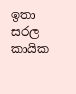ඉතා සරල කායික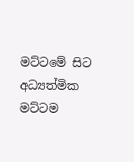මට්ටමේ සිට අධ්‍යත්මික මට්ටම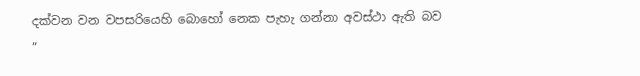දක්වන වන වපසරියෙහි බොහෝ නෙක පැහැ ගන්නා අවස්ථා ඇති බව ”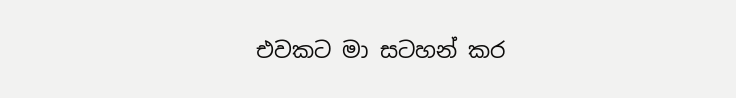එවකට මා සටහන් කර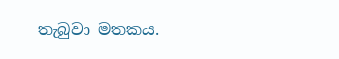තැබුවා මතකය.